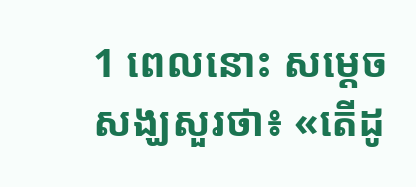1 ពេលនោះ សម្ដេចសង្ឃសួរថា៖ «តើដូ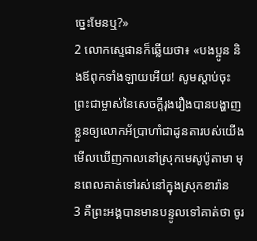ច្នេះមែនឬ?»
2 លោកស្ទេផានក៏ឆ្លើយថា៖ «បងប្អូន និងឪពុកទាំងឡាយអើយ! សូមស្ដាប់ចុះ ព្រះជាម្ចាស់នៃសេចក្ដីរុងរឿងបានបង្ហាញខ្លួនឲ្យលោកអ័ប្រាហាំជាដូនតារបស់យើងមើលឃើញកាលនៅស្រុកមេសូប៉ូតាមា មុនពេលគាត់ទៅរស់នៅក្នុងស្រុកខារ៉ាន
3 គឺព្រះអង្គបានមានបន្ទូលទៅគាត់ថា ចូរ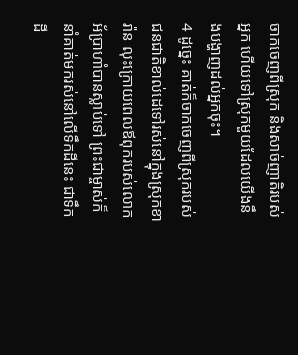ចាកចេញពីស្រុក និងសាច់ញាតិរបស់អ្នក ហើយទៅស្រុកមួយដែលយើងនឹងបង្ហាញដល់អ្នកចុះ។
4 ដូច្នេះ គាត់ក៏ចាកចេញពីស្រុករបស់ជនជាតិខាល់ដេទៅរស់នៅក្នុងស្រុកខារ៉ាន លុះក្រោយពេលឪពុករបស់លោកអ័ប្រាហាំបានស្លាប់ទៅ ព្រះជាម្ចាស់ក៏នាំគាត់មករស់នៅលើទឹកដីនេះ ជាទឹកដី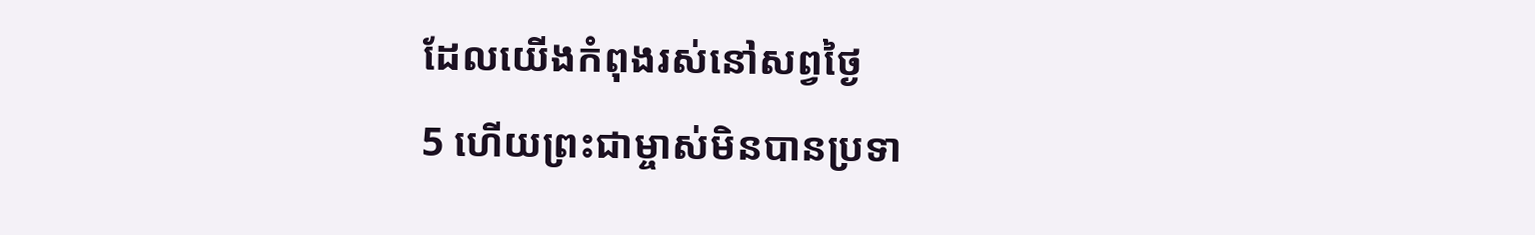ដែលយើងកំពុងរស់នៅសព្វថ្ងៃ
5 ហើយព្រះជាម្ចាស់មិនបានប្រទា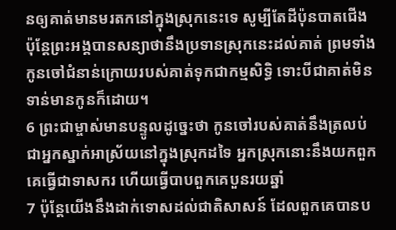នឲ្យគាត់មានមរតកនៅក្នុងស្រុកនេះទេ សូម្បីតែដីប៉ុនបាតជើង ប៉ុន្ដែព្រះអង្គបានសន្យាថានឹងប្រទានស្រុកនេះដល់គាត់ ព្រមទាំងកូនចៅជំនាន់ក្រោយរបស់គាត់ទុកជាកម្មសិទ្ធិ ទោះបីជាគាត់មិនទាន់មានកូនក៏ដោយ។
6 ព្រះជាម្ចាស់មានបន្ទូលដូច្នេះថា កូនចៅរបស់គាត់នឹងត្រលប់ជាអ្នកស្នាក់អាស្រ័យនៅក្នុងស្រុកដទៃ អ្នកស្រុកនោះនឹងយកពួកគេធ្វើជាទាសករ ហើយធ្វើបាបពួកគេបួនរយឆ្នាំ
7 ប៉ុន្ដែយើងនឹងដាក់ទោសដល់ជាតិសាសន៍ ដែលពួកគេបានប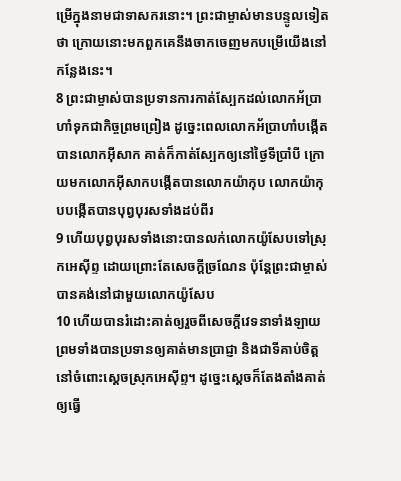ម្រើក្នុងនាមជាទាសករនោះ។ ព្រះជាម្ចាស់មានបន្ទូលទៀតថា ក្រោយនោះមកពួកគេនឹងចាកចេញមកបម្រើយើងនៅកន្លែងនេះ។
8 ព្រះជាម្ចាស់បានប្រទានការកាត់ស្បែកដល់លោកអ័ប្រាហាំទុកជាកិច្ចព្រមព្រៀង ដូច្នេះពេលលោកអ័ប្រាហាំបង្កើតបានលោកអ៊ីសាក គាត់ក៏កាត់ស្បែកឲ្យនៅថ្ងៃទីប្រាំបី ក្រោយមកលោកអ៊ីសាកបង្កើតបានលោកយ៉ាកុប លោកយ៉ាកុបបង្កើតបានបុព្វបុរសទាំងដប់ពីរ
9 ហើយបុព្វបុរសទាំងនោះបានលក់លោកយ៉ូសែបទៅស្រុកអេស៊ីព្ទ ដោយព្រោះតែសេចក្ដីច្រណែន ប៉ុន្ដែព្រះជាម្ចាស់បានគង់នៅជាមួយលោកយ៉ូសែប
10 ហើយបានរំដោះគាត់ឲ្យរួចពីសេចក្ដីវេទនាទាំងឡាយ ព្រមទាំងបានប្រទានឲ្យគាត់មានប្រាជ្ញា និងជាទីគាប់ចិត្ដនៅចំពោះស្ដេចស្រុកអេស៊ីព្ទ។ ដូច្នេះស្ដេចក៏តែងតាំងគាត់ឲ្យធ្វើ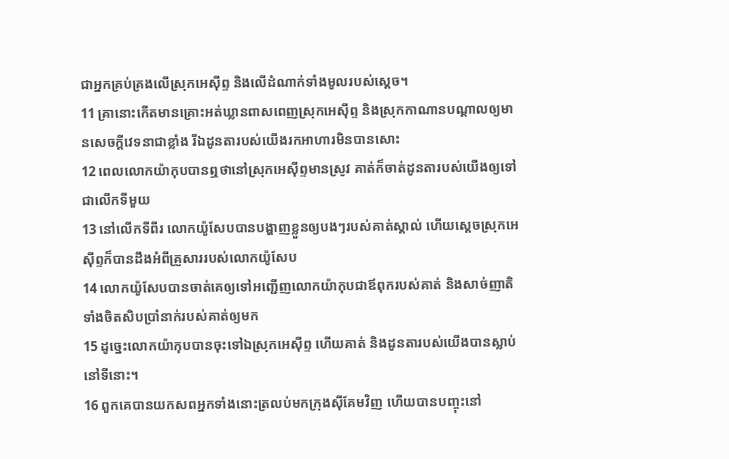ជាអ្នកគ្រប់គ្រងលើស្រុកអេស៊ីព្ទ និងលើដំណាក់ទាំងមូលរបស់ស្ដេច។
11 គ្រានោះកើតមានគ្រោះអត់ឃ្លានពាសពេញស្រុកអេស៊ីព្ទ និងស្រុកកាណានបណ្ដាលឲ្យមានសេចក្ដីវេទនាជាខ្លាំង រីឯដូនតារបស់យើងរកអាហារមិនបានសោះ
12 ពេលលោកយ៉ាកុបបានឮថានៅស្រុកអេស៊ីព្ទមានស្រូវ គាត់ក៏ចាត់ដូនតារបស់យើងឲ្យទៅជាលើកទីមួយ
13 នៅលើកទីពីរ លោកយ៉ូសែបបានបង្ហាញខ្លួនឲ្យបងៗរបស់គាត់ស្គាល់ ហើយស្ដេចស្រុកអេស៊ីព្ទក៏បានដឹងអំពីគ្រួសាររបស់លោកយ៉ូសែប
14 លោកយ៉ូសែបបានចាត់គេឲ្យទៅអញ្ជើញលោកយ៉ាកុបជាឪពុករបស់គាត់ និងសាច់ញាតិទាំងចិតសិបប្រាំនាក់របស់គាត់ឲ្យមក
15 ដូច្នេះលោកយ៉ាកុបបានចុះទៅឯស្រុកអេស៊ីព្ទ ហើយគាត់ និងដូនតារបស់យើងបានស្លាប់នៅទីនោះ។
16 ពួកគេបានយកសពអ្នកទាំងនោះត្រលប់មកក្រុងស៊ីគែមវិញ ហើយបានបញ្ចុះនៅ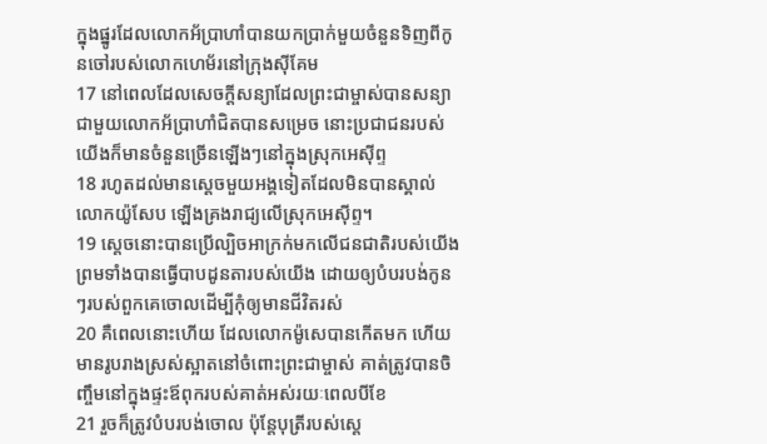ក្នុងផ្នូរដែលលោកអ័ប្រាហាំបានយកប្រាក់មួយចំនួនទិញពីកូនចៅរបស់លោកហេម័រនៅក្រុងស៊ីគែម
17 នៅពេលដែលសេចក្ដីសន្យាដែលព្រះជាម្ចាស់បានសន្យាជាមួយលោកអ័ប្រាហាំជិតបានសម្រេច នោះប្រជាជនរបស់យើងក៏មានចំនួនច្រើនឡើងៗនៅក្នុងស្រុកអេស៊ីព្ទ
18 រហូតដល់មានស្ដេចមួយអង្គទៀតដែលមិនបានស្គាល់លោកយ៉ូសែប ឡើងគ្រងរាជ្យលើស្រុកអេស៊ីព្ទ។
19 ស្ដេចនោះបានប្រើល្បិចអាក្រក់មកលើជនជាតិរបស់យើង ព្រមទាំងបានធ្វើបាបដូនតារបស់យើង ដោយឲ្យបំបរបង់កូនៗរបស់ពួកគេចោលដើម្បីកុំឲ្យមានជីវិតរស់
20 គឺពេលនោះហើយ ដែលលោកម៉ូសេបានកើតមក ហើយមានរូបរាងស្រស់ស្អាតនៅចំពោះព្រះជាម្ចាស់ គាត់ត្រូវបានចិញ្ចឹមនៅក្នុងផ្ទះឪពុករបស់គាត់អស់រយៈពេលបីខែ
21 រួចក៏ត្រូវបំបរបង់ចោល ប៉ុន្ដែបុត្រីរបស់ស្ដេ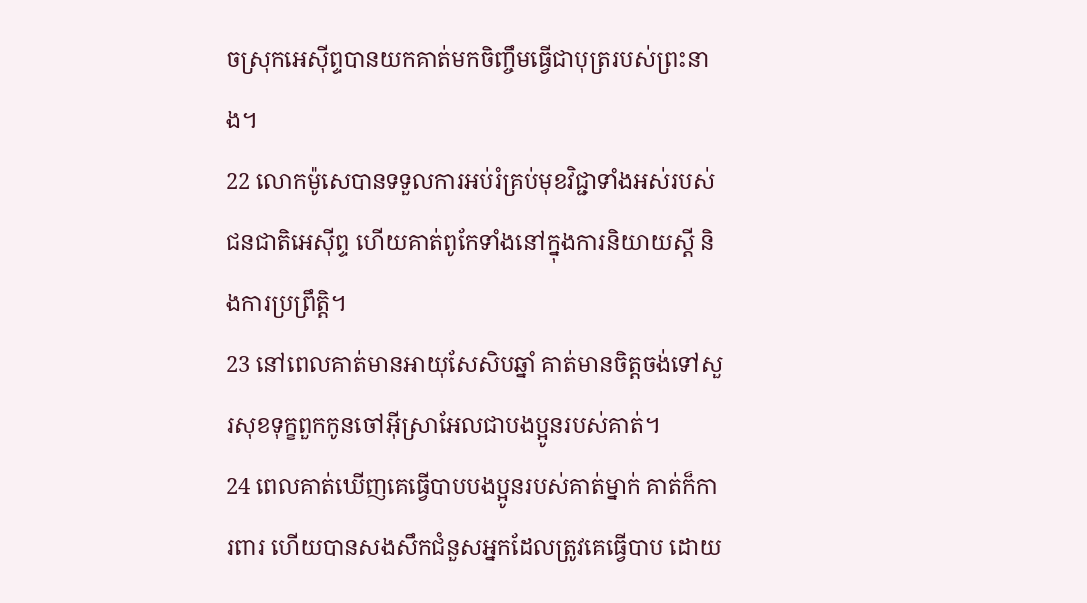ចស្រុកអេស៊ីព្ទបានយកគាត់មកចិញ្ចឹមធ្វើជាបុត្ររបស់ព្រះនាង។
22 លោកម៉ូសេបានទទួលការអប់រំគ្រប់មុខវិជ្ជាទាំងអស់របស់ជនជាតិអេស៊ីព្ទ ហើយគាត់ពូកែទាំងនៅក្នុងការនិយាយស្ដី និងការប្រព្រឹត្ដិ។
23 នៅពេលគាត់មានអាយុសែសិបឆ្នាំ គាត់មានចិត្ដចង់ទៅសួរសុខទុក្ខពួកកូនចៅអ៊ីស្រាអែលជាបងប្អូនរបស់គាត់។
24 ពេលគាត់ឃើញគេធ្វើបាបបងប្អូនរបស់គាត់ម្នាក់ គាត់ក៏ការពារ ហើយបានសងសឹកជំនួសអ្នកដែលត្រូវគេធ្វើបាប ដោយ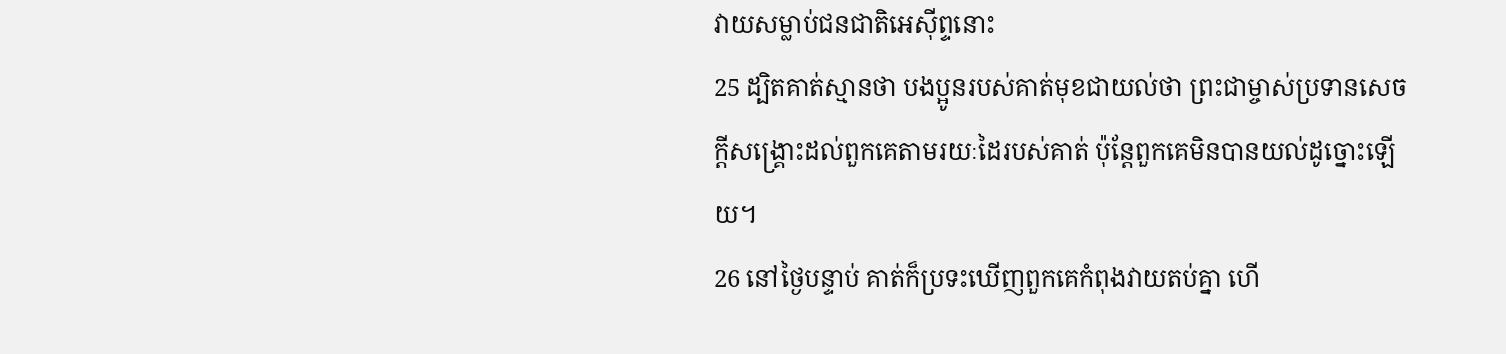វាយសម្លាប់ជនជាតិអេស៊ីព្ទនោះ
25 ដ្បិតគាត់ស្មានថា បងប្អូនរបស់គាត់មុខជាយល់ថា ព្រះជាម្ចាស់ប្រទានសេចក្ដីសង្គ្រោះដល់ពួកគេតាមរយៈដៃរបស់គាត់ ប៉ុន្ដែពួកគេមិនបានយល់ដូច្នោះឡើយ។
26 នៅថ្ងៃបន្ទាប់ គាត់ក៏ប្រទះឃើញពួកគេកំពុងវាយតប់គ្នា ហើ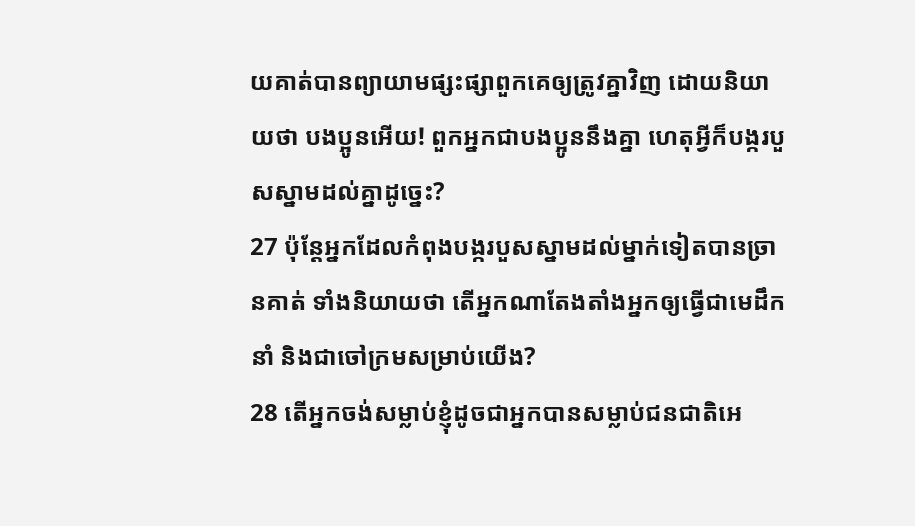យគាត់បានព្យាយាមផ្សះផ្សាពួកគេឲ្យត្រូវគ្នាវិញ ដោយនិយាយថា បងប្អូនអើយ! ពួកអ្នកជាបងប្អូននឹងគ្នា ហេតុអ្វីក៏បង្ករបួសស្នាមដល់គ្នាដូច្នេះ?
27 ប៉ុន្ដែអ្នកដែលកំពុងបង្ករបួសស្នាមដល់ម្នាក់ទៀតបានច្រានគាត់ ទាំងនិយាយថា តើអ្នកណាតែងតាំងអ្នកឲ្យធ្វើជាមេដឹកនាំ និងជាចៅក្រមសម្រាប់យើង?
28 តើអ្នកចង់សម្លាប់ខ្ញុំដូចជាអ្នកបានសម្លាប់ជនជាតិអេ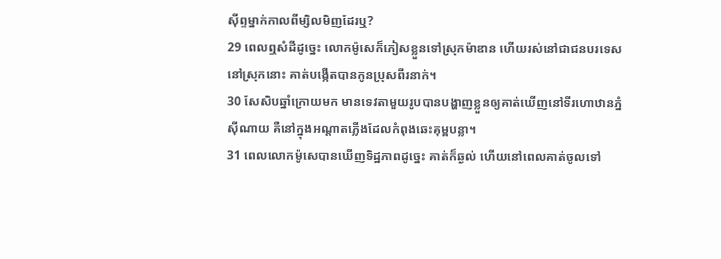ស៊ីព្ទម្នាក់កាលពីម្សិលមិញដែរឬ?
29 ពេលឮសំដីដូច្នេះ លោកម៉ូសេក៏ភៀសខ្លួនទៅស្រុកម៉ាឌាន ហើយរស់នៅជាជនបរទេសនៅស្រុកនោះ គាត់បង្កើតបានកូនប្រុសពីរនាក់។
30 សែសិបឆ្នាំក្រោយមក មានទេវតាមួយរូបបានបង្ហាញខ្លួនឲ្យគាត់ឃើញនៅទីរហោឋានភ្នំស៊ីណាយ គឺនៅក្នុងអណ្ដាតភ្លើងដែលកំពុងឆេះគុម្ពបន្លា។
31 ពេលលោកម៉ូសេបានឃើញទិដ្ឋភាពដូច្នេះ គាត់ក៏ឆ្ងល់ ហើយនៅពេលគាត់ចូលទៅ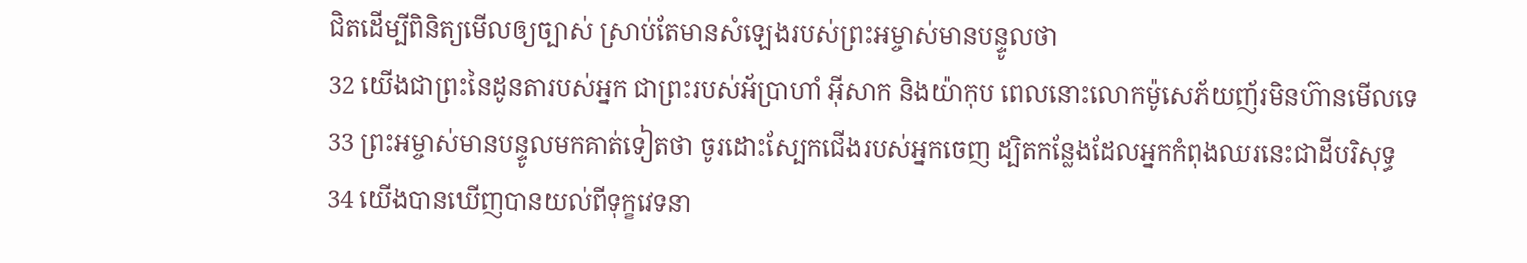ជិតដើម្បីពិនិត្យមើលឲ្យច្បាស់ ស្រាប់តែមានសំឡេងរបស់ព្រះអម្ចាស់មានបន្ទូលថា
32 យើងជាព្រះនៃដូនតារបស់អ្នក ជាព្រះរបស់អ័ប្រាហាំ អ៊ីសាក និងយ៉ាកុប ពេលនោះលោកម៉ូសេភ័យញ័រមិនហ៊ានមើលទេ
33 ព្រះអម្ចាស់មានបន្ទូលមកគាត់ទៀតថា ចូរដោះស្បែកជើងរបស់អ្នកចេញ ដ្បិតកន្លែងដែលអ្នកកំពុងឈរនេះជាដីបរិសុទ្ធ
34 យើងបានឃើញបានយល់ពីទុក្ខវេទនា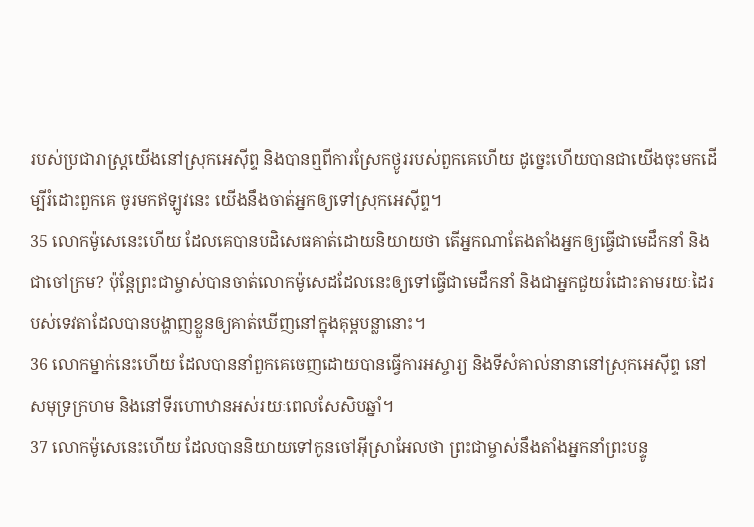របស់ប្រជារាស្ដ្រយើងនៅស្រុកអេស៊ីព្ទ និងបានឮពីការស្រែកថ្ងូររបស់ពួកគេហើយ ដូច្នេះហើយបានជាយើងចុះមកដើម្បីរំដោះពួកគេ ចូរមកឥឡូវនេះ យើងនឹងចាត់អ្នកឲ្យទៅស្រុកអេស៊ីព្ទ។
35 លោកម៉ូសេនេះហើយ ដែលគេបានបដិសេធគាត់ដោយនិយាយថា តើអ្នកណាតែងតាំងអ្នកឲ្យធ្វើជាមេដឹកនាំ និងជាចៅក្រម? ប៉ុន្ដែព្រះជាម្ចាស់បានចាត់លោកម៉ូសេដដែលនេះឲ្យទៅធ្វើជាមេដឹកនាំ និងជាអ្នកជួយរំដោះតាមរយៈដៃរបស់ទេវតាដែលបានបង្ហាញខ្លួនឲ្យគាត់ឃើញនៅក្នុងគុម្ពបន្លានោះ។
36 លោកម្នាក់នេះហើយ ដែលបាននាំពួកគេចេញដោយបានធ្វើការអស្ចារ្យ និងទីសំគាល់នានានៅស្រុកអេស៊ីព្ទ នៅសមុទ្រក្រហម និងនៅទីរហោឋានអស់រយៈពេលសែសិបឆ្នាំ។
37 លោកម៉ូសេនេះហើយ ដែលបាននិយាយទៅកូនចៅអ៊ីស្រាអែលថា ព្រះជាម្ចាស់នឹងតាំងអ្នកនាំព្រះបន្ទូ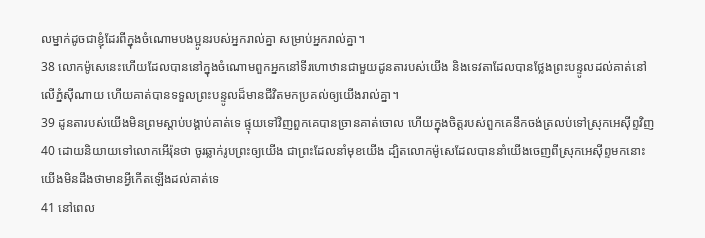លម្នាក់ដូចជាខ្ញុំដែរពីក្នុងចំណោមបងប្អូនរបស់អ្នករាល់គ្នា សម្រាប់អ្នករាល់គ្នា។
38 លោកម៉ូសេនេះហើយដែលបាននៅក្នុងចំណោមពួកអ្នកនៅទីរហោឋានជាមួយដូនតារបស់យើង និងទេវតាដែលបានថ្លែងព្រះបន្ទូលដល់គាត់នៅលើភ្នំស៊ីណាយ ហើយគាត់បានទទួលព្រះបន្ទូលដ៏មានជីវិតមកប្រគល់ឲ្យយើងរាល់គ្នា។
39 ដូនតារបស់យើងមិនព្រមស្ដាប់បង្គាប់គាត់ទេ ផ្ទុយទៅវិញពួកគេបានច្រានគាត់ចោល ហើយក្នុងចិត្ដរបស់ពួកគេនឹកចង់ត្រលប់ទៅស្រុកអេស៊ីព្ទវិញ
40 ដោយនិយាយទៅលោកអើរ៉ុនថា ចូរឆ្លាក់រូបព្រះឲ្យយើង ជាព្រះដែលនាំមុខយើង ដ្បិតលោកម៉ូសេដែលបាននាំយើងចេញពីស្រុកអេស៊ីព្ទមកនោះ យើងមិនដឹងថាមានអ្វីកើតឡើងដល់គាត់ទេ
41 នៅពេល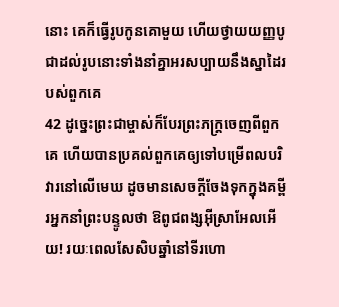នោះ គេក៏ធ្វើរូបកូនគោមួយ ហើយថ្វាយយញ្ញបូជាដល់រូបនោះទាំងនាំគ្នាអរសប្បាយនឹងស្នាដៃរបស់ពួកគេ
42 ដូច្នេះព្រះជាម្ចាស់ក៏បែរព្រះភក្ដ្រចេញពីពួកគេ ហើយបានប្រគល់ពួកគេឲ្យទៅបម្រើពលបរិវារនៅលើមេឃ ដូចមានសេចក្ដីចែងទុកក្នុងគម្ពីរអ្នកនាំព្រះបន្ទូលថា ឱពូជពង្សអ៊ីស្រាអែលអើយ! រយៈពេលសែសិបឆ្នាំនៅទីរហោ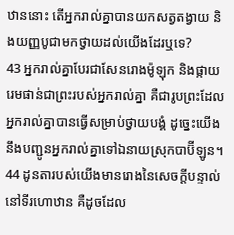ឋាននោះ តើអ្នករាល់គ្នាបានយកសត្វតង្វាយ និងយញ្ញបូជាមកថ្វាយដល់យើងដែរឬទេ?
43 អ្នករាល់គ្នាបែរជាសែនរោងម៉ូឡុក និងផ្កាយរេមផាន់ជាព្រះរបស់អ្នករាល់គ្នា គឺជារូបព្រះដែលអ្នករាល់គ្នាបានធ្វើសម្រាប់ថ្វាយបង្គំ ដូច្នេះយើងនឹងបញ្ជូនអ្នករាល់គ្នាទៅឯនាយស្រុកបាប៊ីឡូន។
44 ដូនតារបស់យើងមានរោងនៃសេចក្ដីបន្ទាល់នៅទីរហោឋាន គឺដូចដែល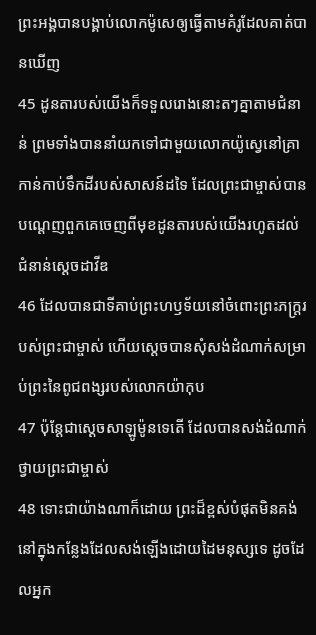ព្រះអង្គបានបង្គាប់លោកម៉ូសេឲ្យធ្វើតាមគំរូដែលគាត់បានឃើញ
45 ដូនតារបស់យើងក៏ទទួលរោងនោះតៗគ្នាតាមជំនាន់ ព្រមទាំងបាននាំយកទៅជាមួយលោកយ៉ូស្វេនៅគ្រាកាន់កាប់ទឹកដីរបស់សាសន៍ដទៃ ដែលព្រះជាម្ចាស់បានបណ្ដេញពួកគេចេញពីមុខដូនតារបស់យើងរហូតដល់ជំនាន់ស្ដេចដាវីឌ
46 ដែលបានជាទីគាប់ព្រះហឫទ័យនៅចំពោះព្រះភក្ដ្ររបស់ព្រះជាម្ចាស់ ហើយស្ដេចបានសុំសង់ដំណាក់សម្រាប់ព្រះនៃពូជពង្សរបស់លោកយ៉ាកុប
47 ប៉ុន្ដែជាស្ដេចសាឡូម៉ូនទេតើ ដែលបានសង់ដំណាក់ថ្វាយព្រះជាម្ចាស់
48 ទោះជាយ៉ាងណាក៏ដោយ ព្រះដ៏ខ្ពស់បំផុតមិនគង់នៅក្នុងកន្លែងដែលសង់ឡើងដោយដៃមនុស្សទេ ដូចដែលអ្នក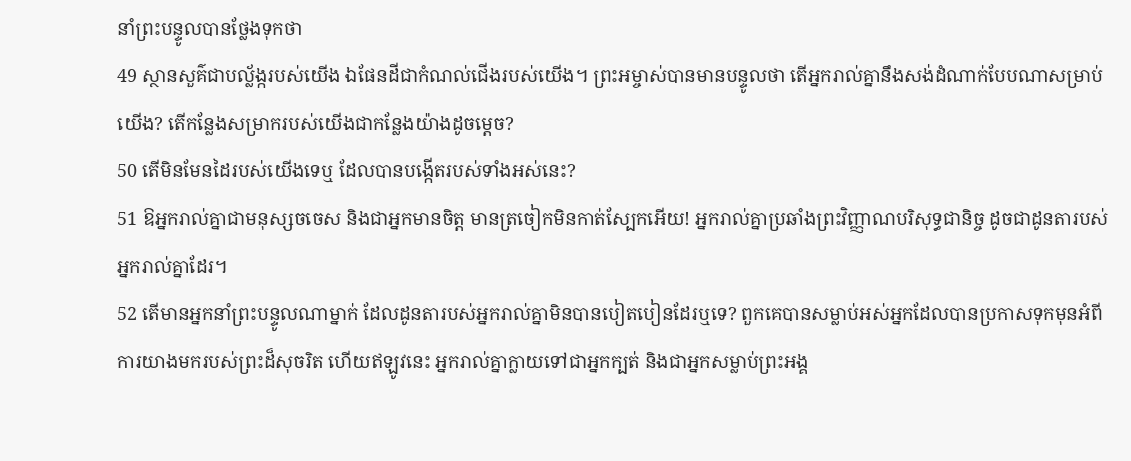នាំព្រះបន្ទូលបានថ្លែងទុកថា
49 ស្ថានសួគ៌ជាបល្ល័ង្ករបស់យើង ឯផែនដីជាកំណល់ជើងរបស់យើង។ ព្រះអម្ចាស់បានមានបន្ទូលថា តើអ្នករាល់គ្នានឹងសង់ដំណាក់បែបណាសម្រាប់យើង? តើកន្លែងសម្រាករបស់យើងជាកន្លែងយ៉ាងដូចម្ដេច?
50 តើមិនមែនដៃរបស់យើងទេឬ ដែលបានបង្កើតរបស់ទាំងអស់នេះ?
51 ឱអ្នករាល់គ្នាជាមនុស្សចចេស និងជាអ្នកមានចិត្ដ មានត្រចៀកមិនកាត់ស្បែកអើយ! អ្នករាល់គ្នាប្រឆាំងព្រះវិញ្ញាណបរិសុទ្ធជានិច្ច ដូចជាដូនតារបស់អ្នករាល់គ្នាដែរ។
52 តើមានអ្នកនាំព្រះបន្ទូលណាម្នាក់ ដែលដូនតារបស់អ្នករាល់គ្នាមិនបានបៀតបៀនដែរឬទេ? ពួកគេបានសម្លាប់អស់អ្នកដែលបានប្រកាសទុកមុនអំពីការយាងមករបស់ព្រះដ៏សុចរិត ហើយឥឡូវនេះ អ្នករាល់គ្នាក្លាយទៅជាអ្នកក្បត់ និងជាអ្នកសម្លាប់ព្រះអង្គ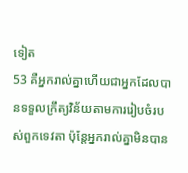ទៀត
53 គឺអ្នករាល់គ្នាហើយជាអ្នកដែលបានទទួលក្រឹត្យវិន័យតាមការរៀបចំរបស់ពួកទេវតា ប៉ុន្ដែអ្នករាល់គ្នាមិនបាន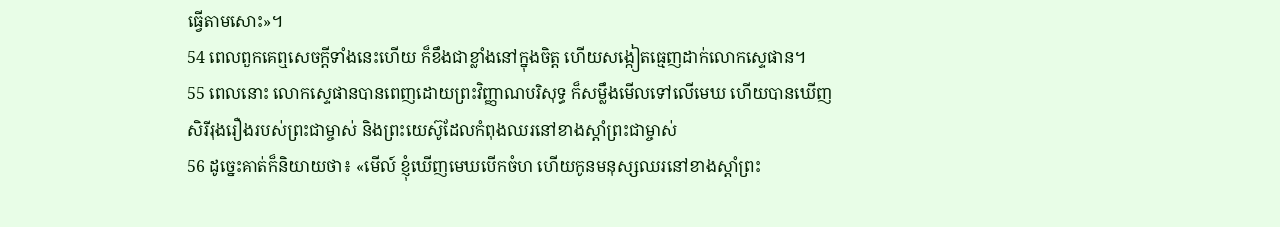ធ្វើតាមសោះ»។
54 ពេលពួកគេឮសេចក្ដីទាំងនេះហើយ ក៏ខឹងជាខ្លាំងនៅក្នុងចិត្ដ ហើយសង្កៀតធ្មេញដាក់លោកស្ទេផាន។
55 ពេលនោះ លោកស្ទេផានបានពេញដោយព្រះវិញ្ញាណបរិសុទ្ធ ក៏សម្លឹងមើលទៅលើមេឃ ហើយបានឃើញសិរីរុងរឿងរបស់ព្រះជាម្ចាស់ និងព្រះយេស៊ូដែលកំពុងឈរនៅខាងស្ដាំព្រះជាម្ចាស់
56 ដូច្នេះគាត់ក៏និយាយថា៖ «មើល៍ ខ្ញុំឃើញមេឃបើកចំហ ហើយកូនមនុស្សឈរនៅខាងស្ដាំព្រះ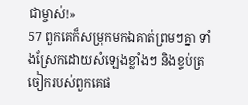ជាម្ចាស់!»
57 ពួកគេក៏សម្រុកមកឯគាត់ព្រមៗគ្នា ទាំងស្រែកដោយសំឡេងខ្លាំងៗ និងខ្ទប់ត្រចៀករបស់ពួកគេផ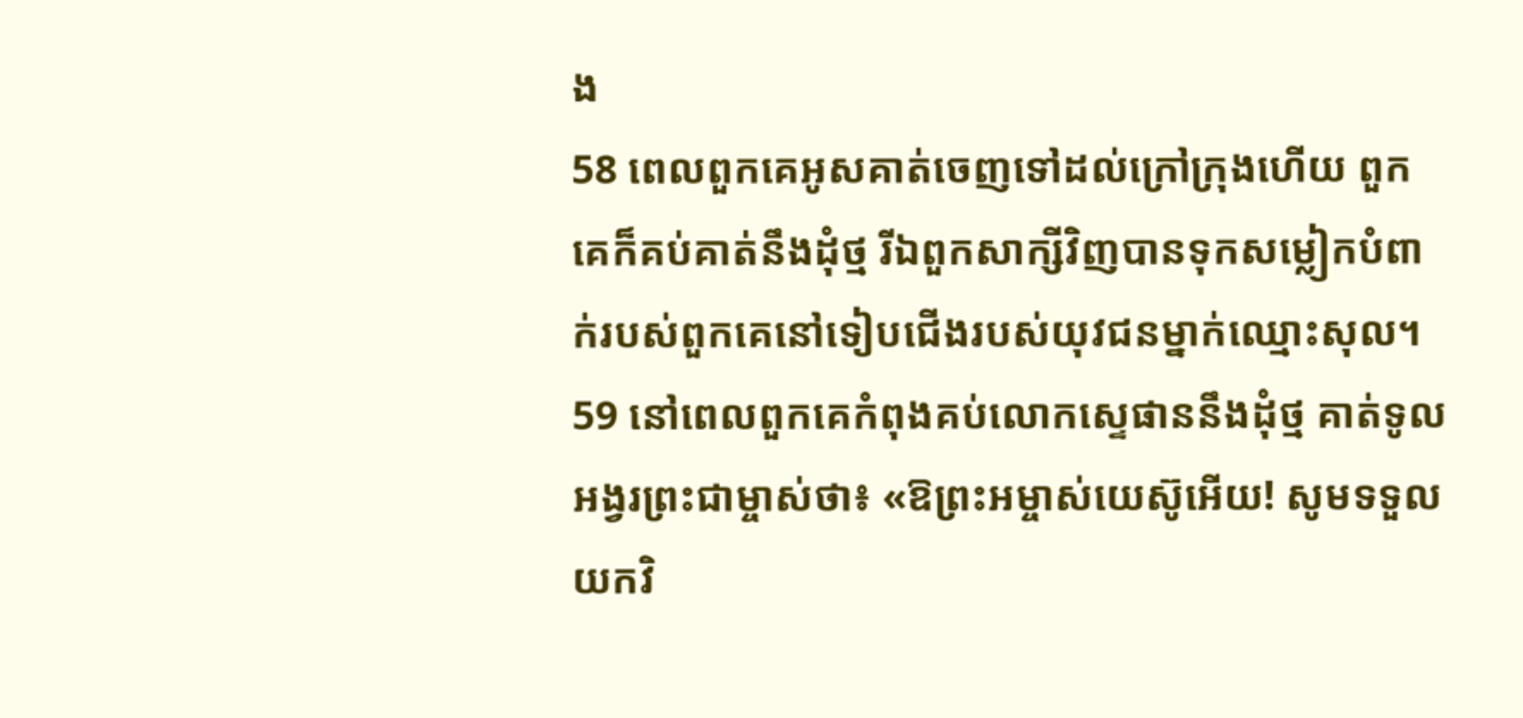ង
58 ពេលពួកគេអូសគាត់ចេញទៅដល់ក្រៅក្រុងហើយ ពួកគេក៏គប់គាត់នឹងដុំថ្ម រីឯពួកសាក្សីវិញបានទុកសម្លៀកបំពាក់របស់ពួកគេនៅទៀបជើងរបស់យុវជនម្នាក់ឈ្មោះសុល។
59 នៅពេលពួកគេកំពុងគប់លោកស្ទេផាននឹងដុំថ្ម គាត់ទូលអង្វរព្រះជាម្ចាស់ថា៖ «ឱព្រះអម្ចាស់យេស៊ូអើយ! សូមទទួលយកវិ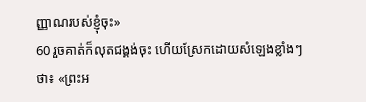ញ្ញាណរបស់ខ្ញុំចុះ»
60 រួចគាត់ក៏លុតជង្គង់ចុះ ហើយស្រែកដោយសំឡេងខ្លាំងៗថា៖ «ព្រះអ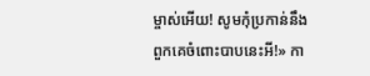ម្ចាស់អើយ! សូមកុំប្រកាន់នឹងពួកគេចំពោះបាបនេះអី!» កា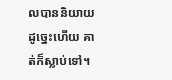លបាននិយាយដូច្នេះហើយ គាត់ក៏ស្លាប់ទៅ។